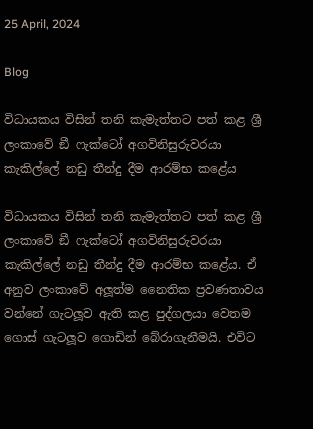25 April, 2024

Blog

විධායකය විසින් තනි කැමැත්තට පත් කළ ශ්‍රී ලංකාවේ ඞී ෆැක්ටෝ අගවිනිසුරුවරයා කැකිල්ලේ නඩු තීන්දු දීම ආරම්භ කළේය

විධායකය විසින් තනි කැමැත්තට පත් කළ ශ්‍රී ලංකාවේ ඞී ෆැක්ටෝ අගවිනිසුරුවරයා කැකිල්ලේ නඩු තීන්දු දීම ආරම්භ කළේය. ඒ අනුව ලංකාවේ අලූත්ම නෛතික ප්‍රවණතාවය වන්නේ ගැටලූව ඇති කළ පුද්ගලයා වෙතම ගොස් ගැටලූව ගොඩින් බේරාගැනීමයි. එවිට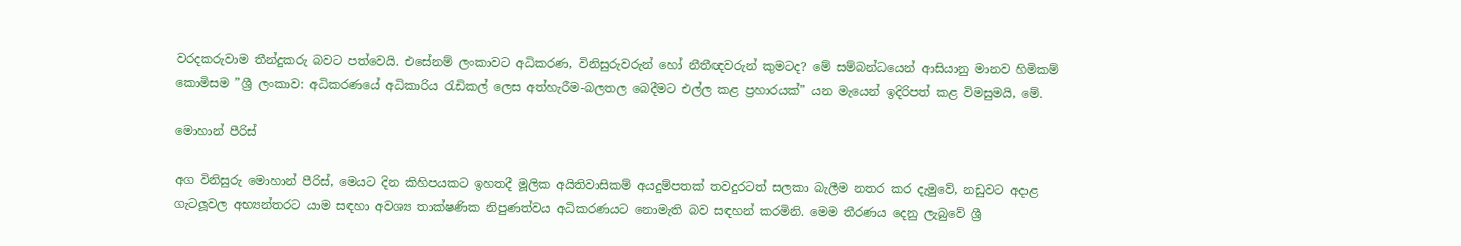වරදකරුවාම තීන්දුකරු බවට පත්වෙයි. එසේනම් ලංකාවට අධිකරණ, විනිසුරුවරුන් හෝ නීතීඥවරුන් කුමටද? මේ සම්බන්ධයෙන් ආසියානු මානව හිමිකම් කොමිසම ”ශ්‍රී ලංකාව: අධිකරණයේ අධිකාරිය රැඩිකල් ලෙස අත්හැරීම-බලතල බෙදීමට එල්ල කළ ප්‍රහාරයක්” යන මැයෙන් ඉදිරිපත් කළ විමසුමයි, මේ.

මොහාන් පීරිස්

අග විනිසුරු මොහාන් පීරිස්, මෙයට දින කිහිපයකට ඉහතදී මූලික අයිතිවාසිකම් අයදුම්පතක් තවදුරටත් සලකා බැලීම නතර කර දැමුවේ, නඩුවට අදාළ ගැටලූවල අභ්‍යන්තරට යාම සඳහා අවශ්‍ය තාක්ෂණික නිපුණත්වය අධිකරණයට නොමැති බව සඳහන් කරමිනි. මෙම තීරණය දෙනු ලැබුවේ ශ්‍රී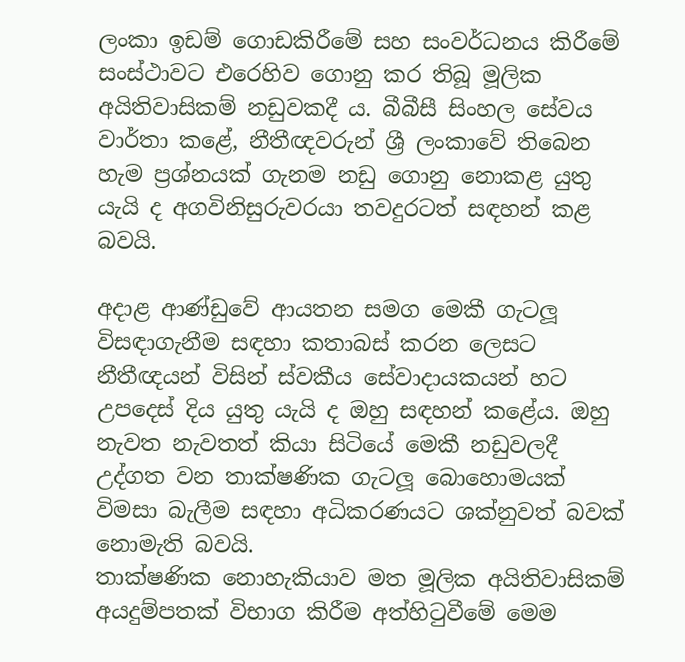ලංකා ඉඩම් ගොඩකිරීමේ සහ සංවර්ධනය කිරීමේ සංස්ථාවට එරෙහිව ගොනු කර තිබූ මූලික අයිතිවාසිකම් නඩුවකදී ය. බීබීසී සිංහල සේවය වාර්තා කළේ, නීතීඥවරුන් ශ්‍රී ලංකාවේ තිබෙන හැම ප්‍රශ්නයක් ගැනම නඩු ගොනු නොකළ යුතු යැයි ද අගවිනිසුරුවරයා තවදුරටත් සඳහන් කළ බවයි.

අදාළ ආණ්ඩුවේ ආයතන සමග මෙකී ගැටලූ විසඳාගැනීම සඳහා කතාබස් කරන ලෙසට නීතීඥයන් විසින් ස්වකීය සේවාදායකයන් හට උපදෙස් දිය යුතු යැයි ද ඔහු සඳහන් කළේය. ඔහු නැවත නැවතත් කියා සිටියේ මෙකී නඩුවලදී උද්ගත වන තාක්ෂණික ගැටලූ බොහොමයක් විමසා බැලීම සඳහා අධිකරණයට ශක්නුවත් බවක් නොමැති බවයි.
තාක්ෂණික නොහැකියාව මත මූලික අයිතිවාසිකම් අයදුම්පතක් විභාග කිරීම අත්හිටුවීමේ මෙම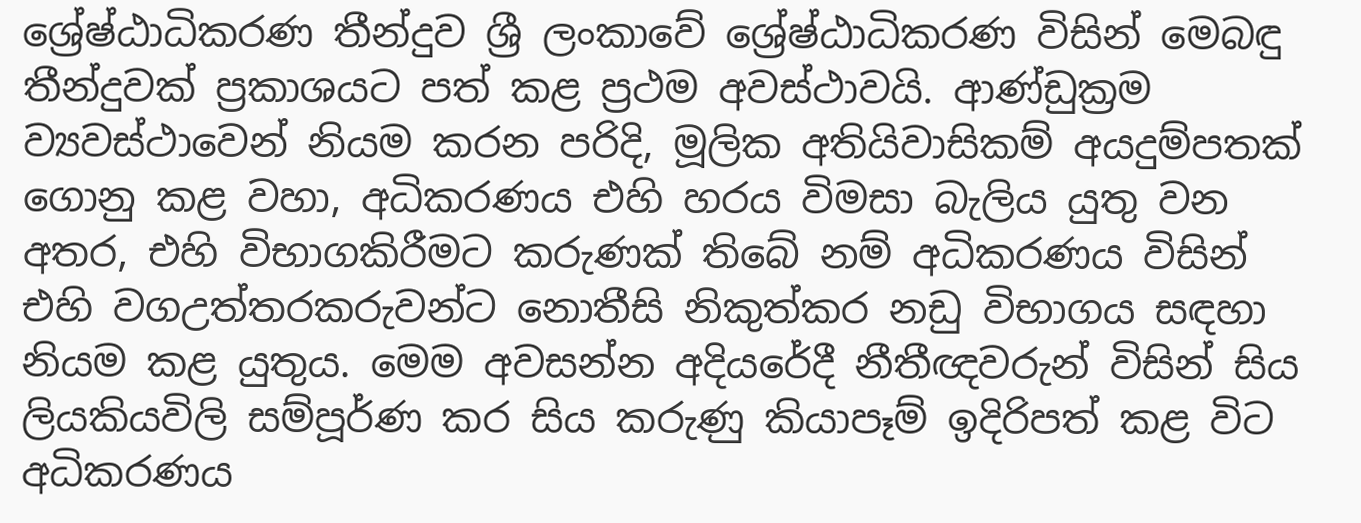ශ්‍රේෂ්ඨාධිකරණ තීන්දුව ශ්‍රී ලංකාවේ ශ්‍රේෂ්ඨාධිකරණ විසින් මෙබඳු තීන්දුවක් ප්‍රකාශයට පත් කළ ප්‍රථම අවස්ථාවයි. ආණ්ඩුක්‍රම ව්‍යවස්ථාවෙන් නියම කරන පරිදි, මූලික අතියිවාසිකම් අයදුම්පතක් ගොනු කළ වහා, අධිකරණය එහි හරය විමසා බැලිය යුතු වන අතර, එහි විභාගකිරීමට කරුණක් තිබේ නම් අධිකරණය විසින් එහි වගඋත්තරකරුවන්ට නොතීසි නිකුත්කර නඩු විභාගය සඳහා නියම කළ යුතුය. මෙම අවසන්න අදියරේදී නීතීඥවරුන් විසින් සිය ලියකියවිලි සම්පූර්ණ කර සිය කරුණු කියාපෑම් ඉදිරිපත් කළ විට අධිකරණය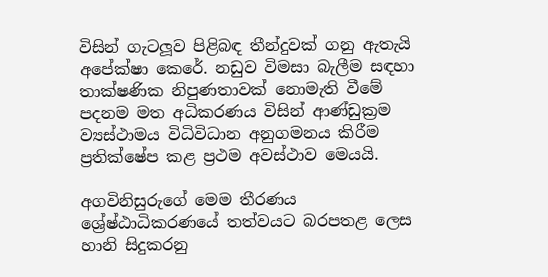විසින් ගැටලූව පිළිබඳ තීන්දුවක් ගනු ඇතැයි අපේක්ෂා කෙරේ. නඩුව විමසා බැලීම සඳහා තාක්ෂණික නිපුණතාවක් නොමැති වීමේ පදනම මත අධිකරණය විසින් ආණ්ඩුක්‍රම ව්‍යස්ථාමය විධිවිධාන අනුගමනය කිරීම ප්‍රතික්ෂේප කළ ප්‍රථම අවස්ථාව මෙයයි.

අගවිනිසුරුගේ මෙම තීරණය ශ්‍රේෂ්ඨාධිකරණයේ තත්වයට බරපතළ ලෙස හානි සිදුකරනු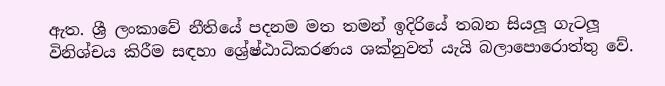ඇත. ශ්‍රී ලංකාවේ නීතියේ පදනම මත තමන් ඉදිරියේ තබන සියලූ ගැටලූ විනිශ්චය කිරීම සඳහා ශ්‍රේෂ්ඨාධිකරණය ශක්නුවත් යැයි බලාපොරොත්තු වේ.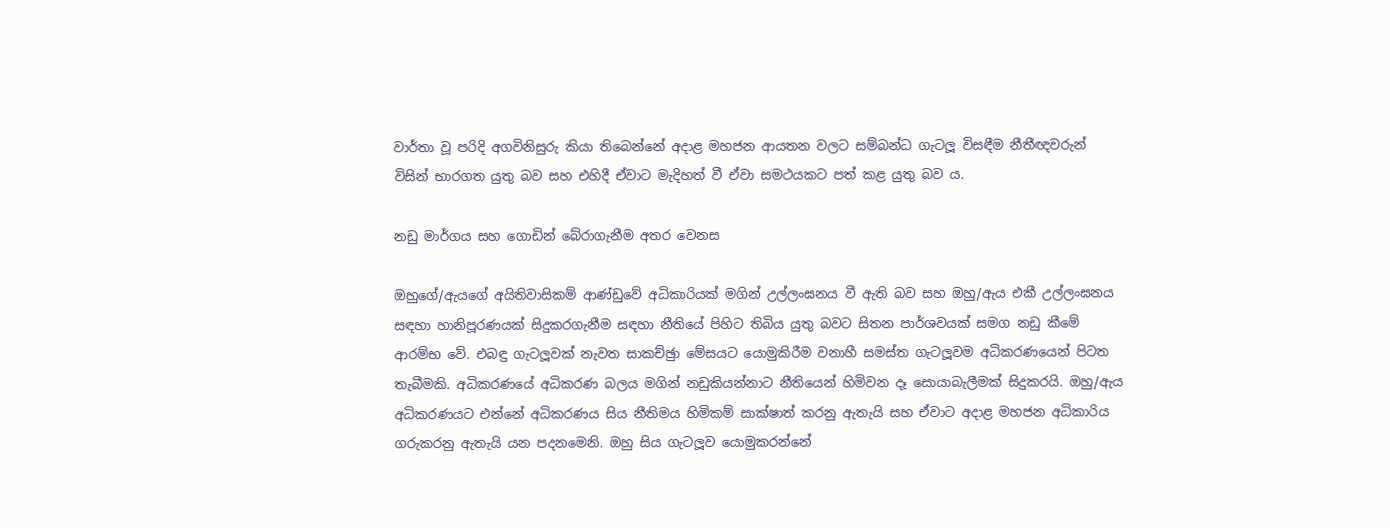වාර්තා වූ පරිදි අගවිනිසුරු කියා තිබෙන්නේ අදාළ මහජන ආයතන වලට සම්බන්ධ ගැටලූ විසඳීම නීතීඥවරුන් විසින් භාරගත යුතු බව සහ එහිදී ඒවාට මැදිහත් වී ඒවා සමථයකට පත් කළ යුතු බව ය.

නඩු මාර්ගය සහ ගොඩින් බේරාගැනීම අතර වෙනස

ඔහුගේ/ඇයගේ අයිතිවාසිකම් ආණ්ඩුවේ අධිකාරියක් මගින් උල්ලංඝනය වී ඇති බව සහ ඔහු/ඇය එකී උල්ලංඝනය සඳහා හානිපූරණයක් සිදුකරගැනීම සඳහා නීතියේ පිහිට තිබිය යුතු බවට සිතන පාර්ශවයක් සමග නඩු කීමේ ආරම්භ වේ. එබඳු ගැටලූවක් නැවත සාකච්ඡුා මේසයට යොමුකිරීම වනාහී සමස්ත ගැටලූවම අධිකරණයෙන් පිටත තැබීමකි. අධිකරණයේ අධිකරණ බලය මගින් නඩුකියන්නාට නීතියෙන් හිමිවන දෑ සොයාබැලීමක් සිදුකරයි. ඔහු/ඇය අධිකරණයට එන්නේ අධිකරණය සිය නීතිමය හිමිකම් සාක්ෂාත් කරනු ඇතැයි සහ ඒවාට අදාළ මහජන අධිකාරිය ගරුකරනු ඇතැයි යන පදනමෙනි. ඔහු සිය ගැටලූව යොමුකරන්නේ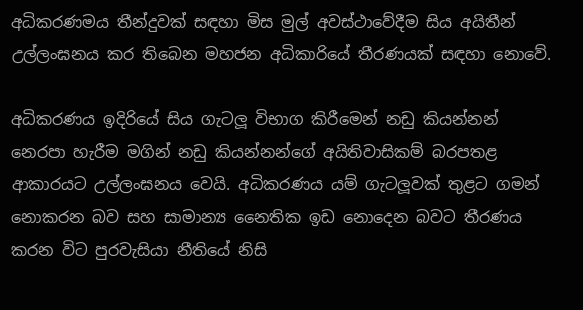අධිකරණමය තීන්දුවක් සඳහා මිස මුල් අවස්ථාවේදීම සිය අයිතීන් උල්ලංඝනය කර තිබෙන මහජන අධිකාරියේ තීරණයක් සඳහා නොවේ.

අධිකරණය ඉදිරියේ සිය ගැටලූ විභාග කිරීමෙන් නඩු කියන්නන් නෙරපා හැරීම මගින් නඩු කියන්නන්ගේ අයිතිවාසිකම් බරපතළ ආකාරයට උල්ලංඝනය වෙයි. අධිකරණය යම් ගැටලූවක් තුළට ගමන් නොකරන බව සහ සාමාන්‍ය නෛතික ඉඩ නොදෙන බවට තීරණය කරන විට පුරවැසියා නීතියේ නිසි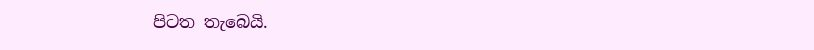පිටත තැබෙයි.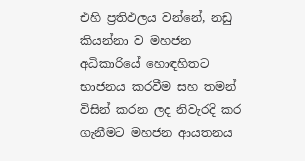එහි ප්‍රතිඵලය වන්නේ, නඩු කියන්නා ව මහජන අධිකාරියේ හොඳහිතට භාජනය කරවීම සහ තමන් විසින් කරන ලද නිවැරදි කර ගැනීමට මහජන ආයතනය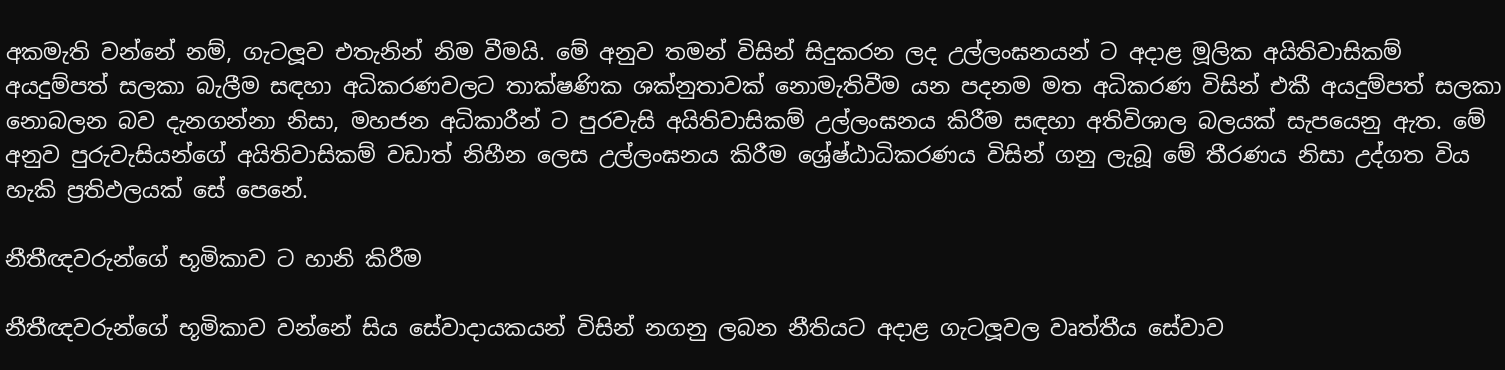අකමැති වන්නේ නම්, ගැටලූව එතැනින් නිම වීමයි. මේ අනුව තමන් විසින් සිදුකරන ලද උල්ලංඝනයන් ට අදාළ මූලික අයිතිවාසිකම් අයදුම්පත් සලකා බැලීම සඳහා අධිකරණවලට තාක්ෂණික ශක්නුතාවක් නොමැතිවීම යන පදනම මත අධිකරණ විසින් එකී අයදුම්පත් සලකා නොබලන බව දැනගන්නා නිසා, මහජන අධිකාරීන් ට පුරවැසි අයිතිවාසිකම් උල්ලංඝනය කිරීම සඳහා අතිවිශාල බලයක් සැපයෙනු ඇත. මේ අනුව පුරුවැසියන්ගේ අයිතිවාසිකම් වඩාත් නිහීන ලෙස උල්ලංඝනය කිරීම ශ්‍රේෂ්ඨාධිකරණය විසින් ගනු ලැබූ මේ තීරණය නිසා උද්ගත විය හැකි ප්‍රතිඵලයක් සේ පෙනේ.

නීතීඥවරුන්ගේ භූමිකාව ට හානි කිරීම

නීතීඥවරුන්ගේ භූමිකාව වන්නේ සිය සේවාදායකයන් විසින් නගනු ලබන නීතියට අදාළ ගැටලූවල වෘත්තීය සේවාව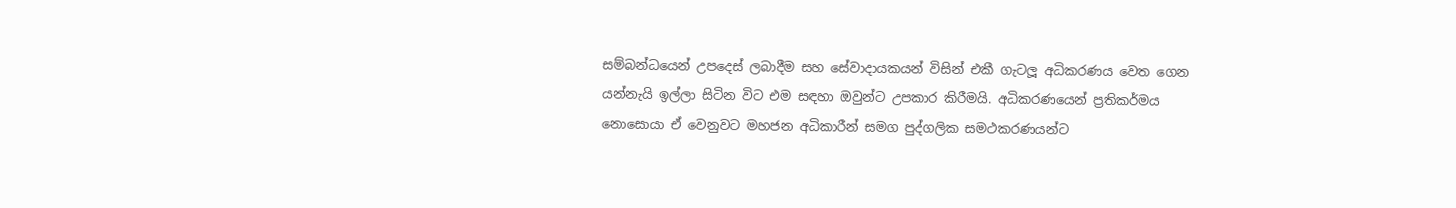සම්බන්ධයෙන් උපදෙස් ලබාදීම සහ සේවාදායකයන් විසින් එකී ගැටලූ අධිකරණය වෙත ගෙන යන්නැයි ඉල්ලා සිටින විට එම සඳහා ඔවුන්ට උපකාර කිරීමයි. අධිකරණයෙන් ප්‍රතිකර්මය නොසොයා ඒ වෙනුවට මහජන අධිකාරීන් සමග පුද්ගලික සමථකරණයන්ට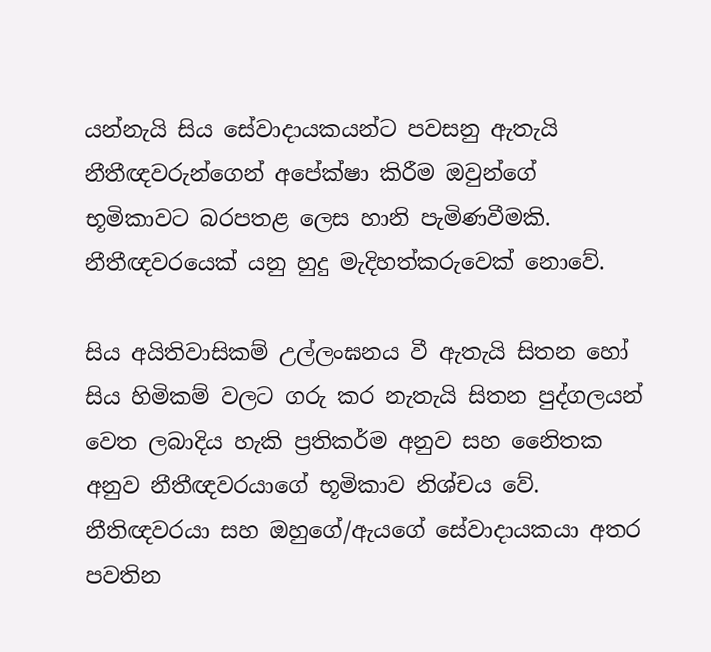යන්නැයි සිය සේවාදායකයන්ට පවසනු ඇතැයි නීතීඥවරුන්ගෙන් අපේක්ෂා කිරීම ඔවුන්ගේ භූමිකාවට බරපතළ ලෙස හානි පැමිණවීමකි. නීතීඥවරයෙක් යනු හුදු මැදිහත්කරුවෙක් නොවේ.

සිය අයිතිවාසිකම් උල්ලංඝනය වී ඇතැයි සිතන හෝ සිය හිමිකම් වලට ගරු කර නැතැයි සිතන පුද්ගලයන් වෙත ලබාදිය හැකි ප්‍රතිකර්ම අනුව සහ නෛිතක අනුව නීතීඥවරයාගේ භූමිකාව නිශ්චය වේ. නීතිඥවරයා සහ ඔහුගේ/ඇයගේ සේවාදායකයා අතර පවතින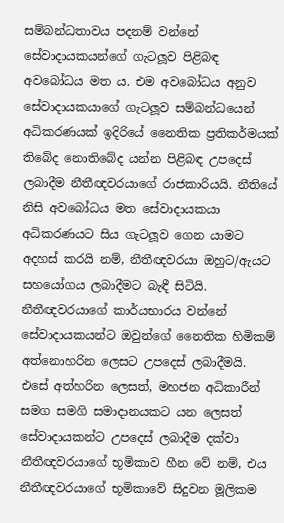සම්බන්ධතාවය පදනම් වන්නේ සේවාදායකයන්ගේ ගැටලූව පිළිබඳ අවබෝධය මත ය. එම අවබෝධය අනුව සේවාදායකයාගේ ගැටලූව සම්බන්ධයෙන් අධිකරණයක් ඉදිරියේ නෛතික ප්‍රතිකර්මයක් තිබේද නොතිබේද යන්න පිළිබඳ උපදෙස් ලබාදීම නීතීඥවරයාගේ රාජකාරියයි. නීතියේ නිසි අවබෝධය මත සේවාදායකයා අධිකරණයට සිය ගැටලූව ගෙන යාමට අදහස් කරයි නම්, නීතීඥවරයා ඔහුට/ඇයට සහයෝගය ලබාදීමට බැඳී සිටියි. නීතීඥවරයාගේ කාර්යභාරය වන්නේ සේවාදායකයන්ට ඔවුන්ගේ නෛතික හිමිකම් අත්නොහරින ලෙසට උපදෙස් ලබාදීමයි. එසේ අත්හරින ලෙසත්, මහජන අධිකාරීන් සමග සමගි සමාදානයකට යන ලෙසත් සේවාදායකන්ට උපදෙස් ලබාදීම දක්වා නීතීඥවරයාගේ භූමිකාව හීන වේ නම්, එය නීතීඥවරයාගේ භූමිකාවේ සිදුවන මූලිකම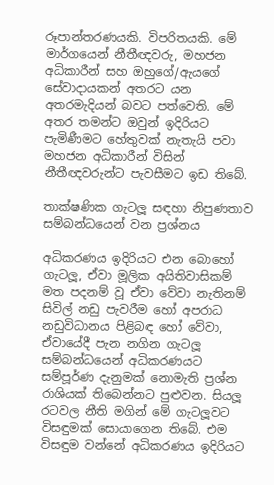රූපාන්තරණයකි. විපරිතයකි. මේ මාර්ගයෙන් නීතීඥවරු, මහජන අධිකාරීන් සහ ඔහුගේ/ඇයගේ සේවාදායකන් අතරට යන අතරමැදියන් බවට පත්වෙති. මේ අතර තමන්ට ඔවුන් ඉදිරියට පැමිණීමට හේතුවක් නැතැයි පවා මහජන අධිකාරීන් විසින් නීතීඥවරුන්ට පැවසීමට ඉඩ තිබේ.

තාක්ෂණික ගැටලූ සඳහා නිපුණතාව සම්බන්ධයෙන් වන ප්‍රශ්නය

අධිකරණය ඉදිරියට එන බොහෝ ගැටලූ, ඒවා මූලික අයිතිවාසිකම් මත පදනම් වූ ඒවා වේවා නැතිනම් සිවිල් නඩු පැවරීම හෝ අපරාධ නඩුවිධානය පිළිබඳ හෝ වේවා, ඒවායේදී පැන නගින ගැටලූ සම්බන්ධයෙන් අධිකරණයට සම්පූර්ණ දැනුමක් නොමැති ප්‍රශ්න රාශියක් තිබෙන්නට පුළුවන. සියලූ රටවල නීති මගින් මේ ගැටලූවට විසඳුමක් සොයාගෙන තිබේ. එම විසඳුම වන්නේ අධිකරණය ඉදිරියට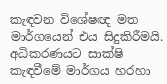කැඳවන විශේෂඥ මත මාර්ගයෙන් එය සිදුකිරීමයි. අධිකරණයට සාක්ෂි කැඳවීමේ මාර්ගය හරහා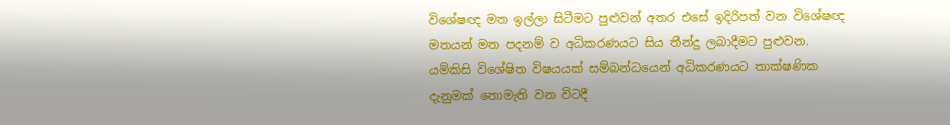විශේෂඥ මත ඉල්ලා සිටීමට පුළුවන් අතර එසේ ඉදිරිපත් වන විශේෂඥ මතයන් මත පදනම් ව අධිකරණයට සිය තීන්දු ලබාදීමට පුළුවන. යම්කිසි විශේෂිත විෂයයක් සම්බන්ධයෙන් අධිකරණයට තාක්ෂණික දැනුමක් නොමැති වන විටදී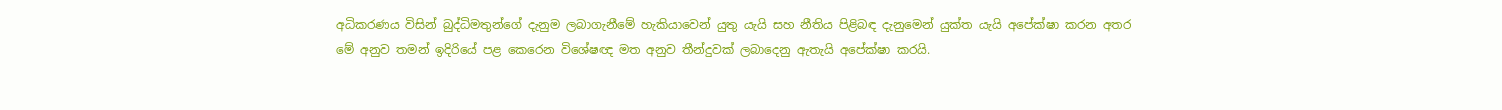අධිකරණය විසින් බුද්ධිමතුන්ගේ දැනුම ලබාගැනීමේ හැකියාවෙන් යුතු යැයි සහ නීතිය පිළිබඳ දැනුමෙන් යුක්ත යැයි අපේක්ෂා කරන අතර මේ අනුව තමන් ඉදිරියේ පළ කෙරෙන විශේෂඥ මත අනුව තීන්දුවක් ලබාදෙනු ඇතැයි අපේක්ෂා කරයි.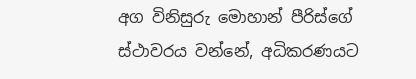අග විනිසුරු මොහාන් පීරිස්ගේ ස්ථාවරය වන්නේ, අධිකරණයට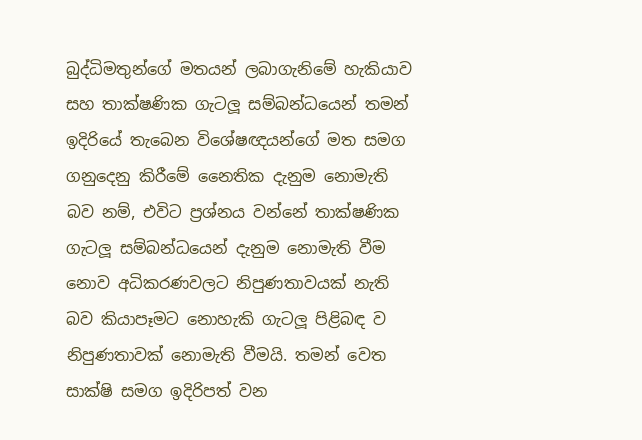බුද්ධිමතුන්ගේ මතයන් ලබාගැනිමේ හැකියාව සහ තාක්ෂණික ගැටලූ සම්බන්ධයෙන් තමන් ඉදිරියේ තැබෙන විශේෂඥයන්ගේ මත සමග ගනුදෙනු කිරීමේ නෛතික දැනුම නොමැති බව නම්, එවිට ප්‍රශ්නය වන්නේ තාක්ෂණික ගැටලූ සම්බන්ධයෙන් දැනුම නොමැති වීම නොව අධිකරණවලට නිපුණතාවයක් නැති බව කියාපෑමට නොහැකි ගැටලූ පිළිබඳ ව නිපුණතාවක් නොමැති වීමයි. තමන් වෙත සාක්ෂි සමග ඉදිරිපත් වන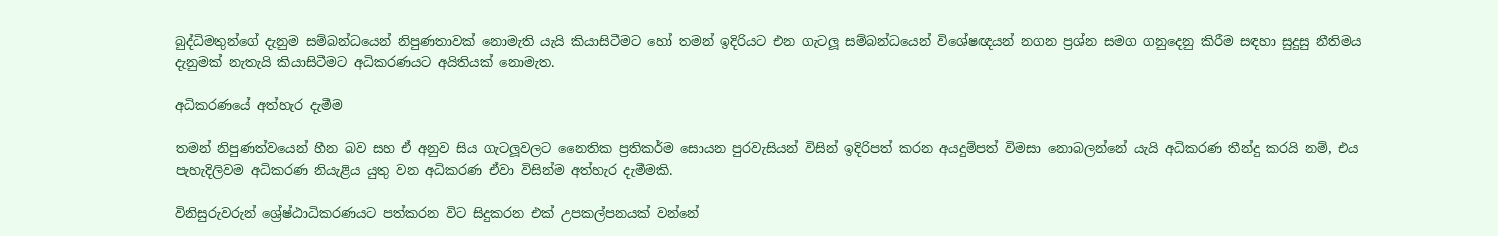බුද්ධිමතුන්ගේ දැනුම සම්බන්ධයෙන් නිපුණතාවක් නොමැති යැයි කියාසිටීමට හෝ තමන් ඉදිරියට එන ගැටලූ සම්බන්ධයෙන් විශේෂඥයන් නගන ප්‍රශ්න සමග ගනුදෙනු කිරීම සඳහා සුදුසු නීතිමය දැනුමක් නැතැයි කියාසිටීමට අධිකරණයට අයිතියක් නොමැත.

අධිකරණයේ අත්හැර දැමීම

තමන් නිපුණත්වයෙන් හීන බව සහ ඒ අනුව සිය ගැටලූවලට නෛතික ප්‍රතිකර්ම සොයන පුරවැසියන් විසින් ඉදිරිපත් කරන අයදුම්පත් විමසා නොබලන්නේ යැයි අධිකරණ තීන්දු කරයි නම්, එය පැහැදිලිවම අධිකරණ නියැළිය යුතු වන අධිකරණ ඒවා විසින්ම අත්හැර දැමීමකි.

විනිසුරුවරුන් ශ්‍රේෂ්ඨාධිකරණයට පත්කරන විට සිදුකරන එක් උපකල්පනයක් වන්නේ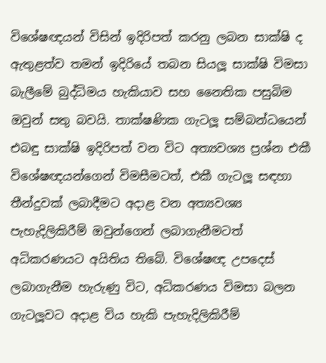විශේෂඥයන් විසින් ඉදිරිපත් කරනු ලබන සාක්ෂි ද ඇතුළත්ව තමන් ඉදිරියේ තබන සියලූ සාක්ෂි විමසා බැලීමේ බුද්ධිමය හැකියාව සහ නෛතික පසුබිම ඔවුන් සතු බවයි. තාක්ෂණික ගැටලූ සම්බන්ධයෙන් එබඳු සාක්ෂි ඉදිරිපත් වන විට අත්‍යවශ්‍ය ප්‍රශ්න එකී විශේෂඥයන්ගෙන් විමසීමටත්, එකී ගැටලූ සඳහා තීන්දුවක් ලබාදීමට අදාළ වන අත්‍යවශ්‍ය පැහැදිලිකිරීම් ඔවුන්ගෙන් ලබාගැනීමටත් අධිකරණයට අයිතිය තිබේ. විශේෂඥ උපදෙස් ලබාගැනීම හැරුණු විට, අධිකරණය විමසා බලන ගැටලූවට අදාළ විය හැකි පැහැදිලිකිරීම්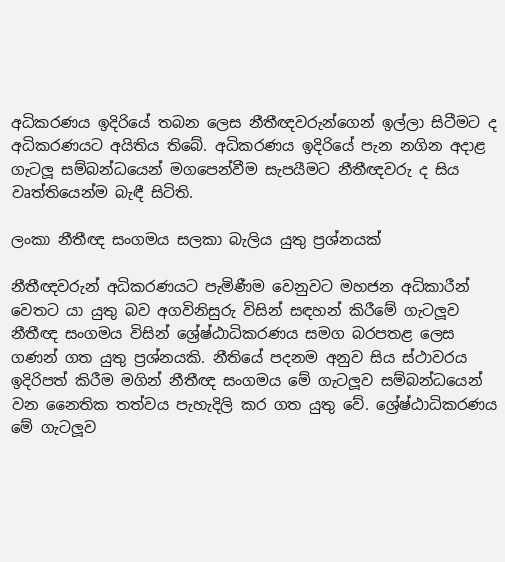අධිකරණය ඉදිරියේ තබන ලෙස නීතීඥවරුන්ගෙන් ඉල්ලා සිටීමට ද අධිකරණයට අයිතිය තිබේ. අධිකරණය ඉදිරියේ පැන නගින අදාළ ගැටලූ සම්බන්ධයෙන් මගපෙන්වීම සැපයීමට නීතීඥවරු ද සිය වෘත්තියෙන්ම බැඳී සිටිති.

ලංකා නීතීඥ සංගමය සලකා බැලිය යුතු ප්‍රශ්නයක්

නීතීඥවරුන් අධිකරණයට පැමිණීම වෙනුවට මහජන අධිකාරීන් වෙතට යා යුතු බව අගවිනිසුරු විසින් සඳහන් කිරීමේ ගැටලූව නීතීඥ සංගමය විසින් ශ්‍රේෂ්ඨාධිකරණය සමග බරපතළ ලෙස ගණන් ගත යුතු ප්‍රශ්නයකි. නීතියේ පදනම අනුව සිය ස්ථාවරය ඉදිරිපත් කිරීම මගින් නීතීඥ සංගමය මේ ගැටලූව සම්බන්ධයෙන් වන නෛතික තත්වය පැහැදිලි කර ගත යුතු වේ. ශ්‍රේෂ්ඨාධිකරණය මේ ගැටලූව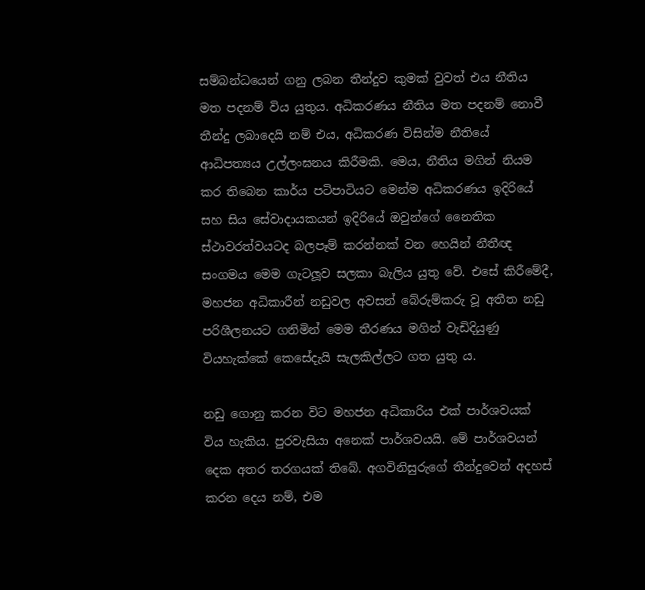සම්බන්ධයෙන් ගනු ලබන තීන්දුව කුමක් වුවත් එය නීතිය මත පදනම් විය යුතුය. අධිකරණය නීතිය මත පදනම් නොවී තීන්දු ලබාදෙයි නම් එය, අධිකරණ විසින්ම නීතියේ ආධිපත්‍යය උල්ලංඝනය කිරීමකි. මෙය, නීතිය මගින් නියම කර තිබෙන කාර්ය පටිපාටියට මෙන්ම අධිකරණය ඉදිරියේ සහ සිය සේවාදායකයන් ඉදිරියේ ඔවුන්ගේ නෛතික ස්ථාවරත්වයටද බලපෑම් කරන්නක් වන හෙයින් නීතීඥ සංගමය මෙම ගැටලූව සලකා බැලිය යුතු වේ. එසේ කිරීමේදී, මහජන අධිකාරීන් නඩුවල අවසන් බේරුම්කරු වූ අතීත නඩු පරිශීලනයට ගනිමින් මෙම තීරණය මගින් වැඩිදියුණු වියහැක්කේ කෙසේදැයි සැලකිල්ලට ගත යුතු ය.

නඩු ගොනු කරන විට මහජන අධිකාරිය එක් පාර්ශවයක් විය හැකිය. පුරවැසියා අනෙක් පාර්ශවයයි. මේ පාර්ශවයන් දෙක අතර තරගයක් තිබේ. අගවිනිසුරුගේ තීන්දුවෙන් අදහස් කරන දෙය නම්, එම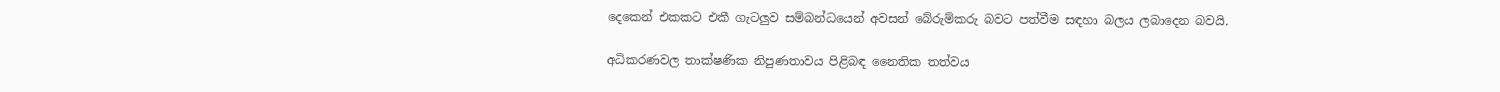දෙකෙන් එකකට එකී ගැටලුව සම්බන්ධයෙන් අවසන් බේරුම්කරු බවට පත්වීම සඳහා බලය ලබාදෙන බවයි.

අධිකරණවල තාක්ෂණික නිපුණතාවය පිළිබඳ නෛතික තත්වය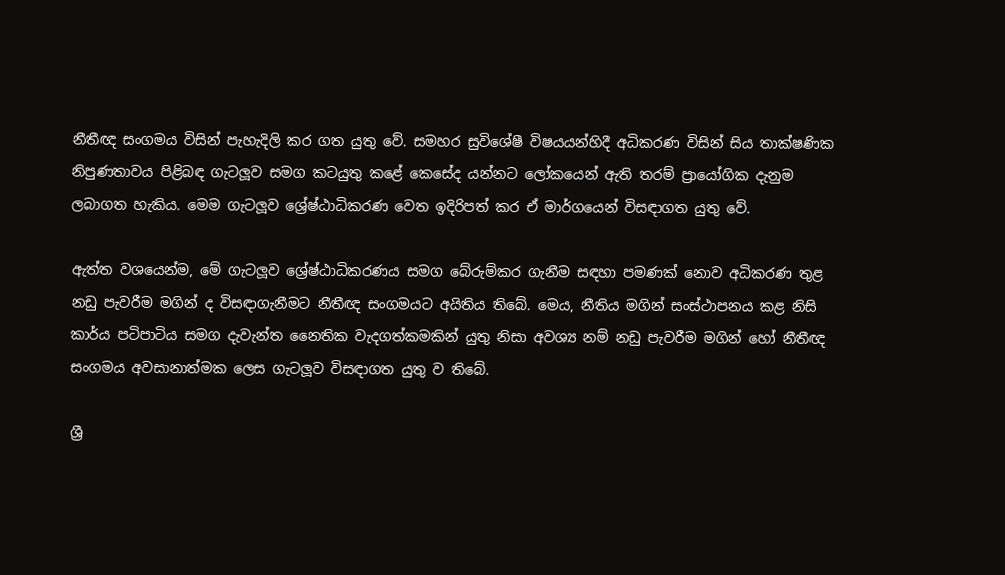නීතීඥ සංගමය විසින් පැහැදිලි කර ගත යුතු වේ. සමහර සුවිශේෂී විෂයයන්හිදී අධිකරණ විසින් සිය තාක්ෂණික නිපුණතාවය පිළිබඳ ගැටලූව සමග කටයුතු කළේ කෙසේද යන්නට ලෝකයෙන් ඇති තරම් ප්‍රායෝගික දැනුම ලබාගත හැකිය. මෙම ගැටලූව ශ්‍රේෂ්ඨාධිකරණ වෙත ඉදිරිපත් කර ඒ මාර්ගයෙන් විසඳාගත යුතු වේ.

ඇත්ත වශයෙන්ම, මේ ගැටලූව ශ්‍රේෂ්ඨාධිකරණය සමග බේරුම්කර ගැනීම සඳහා පමණක් නොව අධිකරණ තුළ නඩු පැවරීම මගින් ද විසඳාගැනීමට නීතීඥ සංගමයට අයිතිය තිබේ. මෙය, නීතිය මගින් සංස්ථාපනය කළ නිසි කාර්ය පටිපාටිය සමග දැවැන්ත නෛතික වැදගත්කමකින් යුතු නිසා අවශ්‍ය නම් නඩු පැවරීම මගින් හෝ නීතීඥ සංගමය අවසානාත්මක ලෙස ගැටලූව විසඳාගත යුතු ව තිබේ.

ශ්‍රී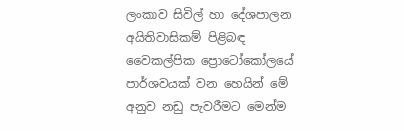ලංකාව සිවිල් හා දේශපාලන අයිතිවාසිකම් පිළිබඳ වෛකල්පික ප්‍රොටෝකෝලයේ පාර්ශවයක් වන හෙයින් මේ අනුව නඩු පැවරීමට මෙන්ම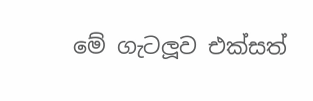මේ ගැටලූව එක්සත්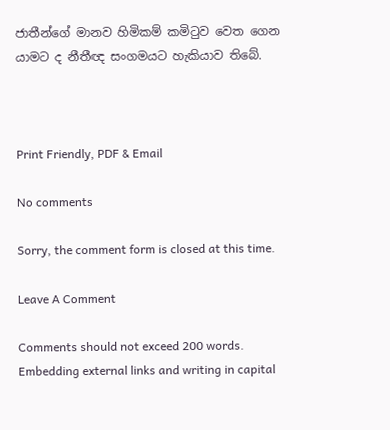ජාතීන්ගේ මානව හිමිකම් කමිටුව වෙත ගෙන යාමට ද නීතීඥ සංගමයට හැකියාව තිබේ.



Print Friendly, PDF & Email

No comments

Sorry, the comment form is closed at this time.

Leave A Comment

Comments should not exceed 200 words. Embedding external links and writing in capital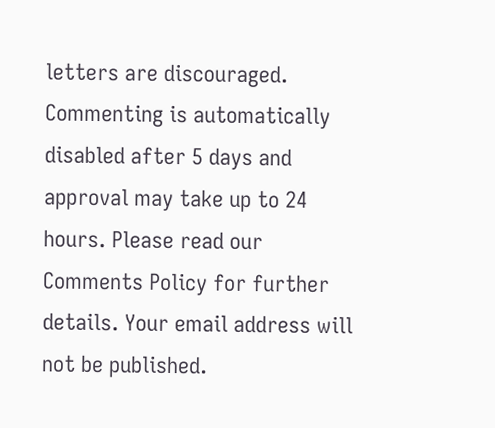letters are discouraged. Commenting is automatically disabled after 5 days and approval may take up to 24 hours. Please read our Comments Policy for further details. Your email address will not be published.